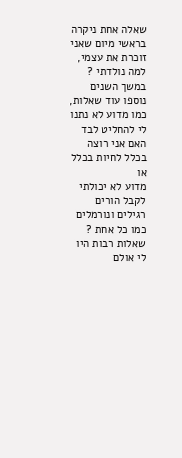שאלה אחת ניקרה בראשי מיום שאני זוכרת את עצמי, למה נולדתי ?
במשך השנים נוספו עוד שאלות, כמו מדוע לא נתנו לי להחליט לבד האם אני רוצה בכלל לחיות בכלל או
מדוע לא יכולתי לקבל הורים רגילים ונורמלים כמו כל אחת ?
שאלות רבות היו לי אולם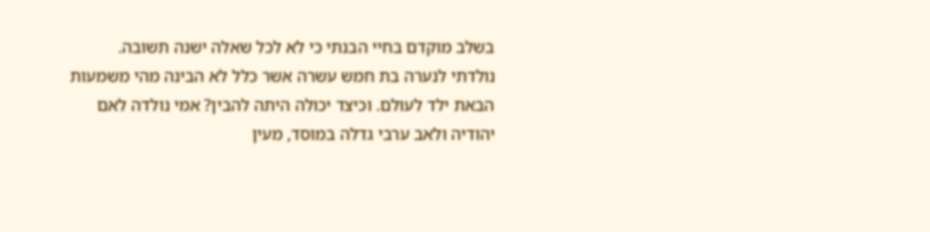בשלב מוקדם בחיי הבנתי כי לא לכל שאלה ישנה תשובה.
נולדתי לנערה בת חמש עשרה אשר כלל לא הבינה מהי משמעות הבאת ילד לעולם. וכיצד יכולה היתה להבין? אמי נולדה לאם יהודיה ולאב ערבי גדלה במוסד, מעין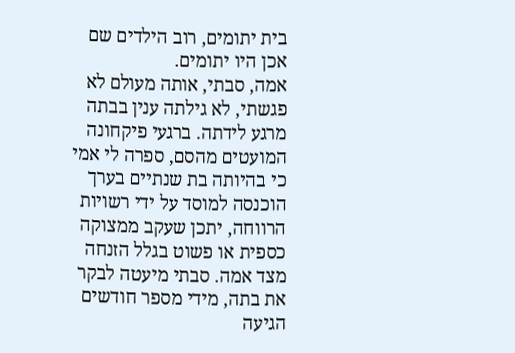בית יתומים, רוב הילדים שם אכן היו יתומים.
אמה, סבתי, אותה מעולם לא פגשתי, לא גילתה ענין בבתה מרגע לידתה. ברגעי פיקחונה המועטים מהסם, ספרה לי אמי כי בהיותה בת שנתיים בערך הוכנסה למוסד על ידי רשויות הרווחה, יתכן שעקב ממצוקה כספית או פשוט בגלל הזנחה מצד אמה. סבתי מיעטה לבקר את בתה, מידי מספר חודשים הגיעה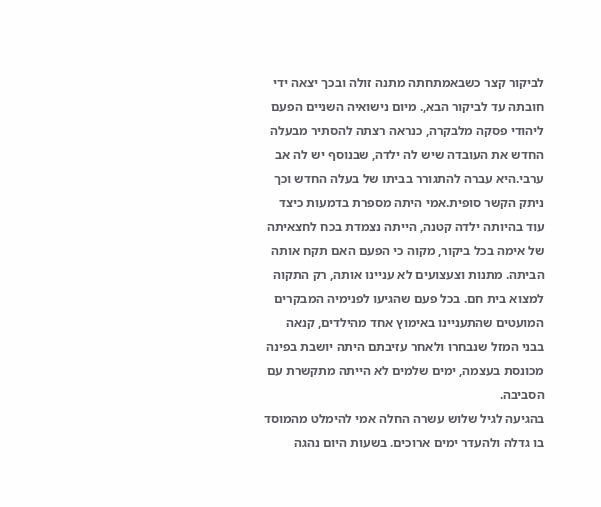לביקור קצר כשבאמתחתה מתנה זולה ובכך יצאה ידי חובתה עד לביקור הבא,. מיום נישואיה השניים הפעם ליהודי פסקה מלבקרה, כנראה רצתה להסתיר מבעלה החדש את העובדה שיש לה ילדה, שבנוסף יש לה אב ערבי.היא עברה להתגורר בביתו של בעלה החדש וכך ניתק הקשר סופית.אמי היתה מספרת בדמעות כיצד עוד בהיותה ילדה קטנה, הייתה נצמדת בכח לחצאיתה של אימה בכל ביקור, מקוה כי הפעם האם תקח אותה הביתה. מתנות וצעצועים לא עניינו אותה, רק התקוה למצוא בית חם. בכל פעם שהגיעו לפנימיה המבקרים המועטים שהתעניינו באימוץ אחד מהילדים, קנאה בבני המזל שנבחרו ולאחר עזיבתם היתה יושבת בפינה מכונסת בעצמה, ימים שלמים לא הייתה מתקשרת עם הסביבה.
בהגיעה לגיל שלוש עשרה החלה אמי להימלט מהמוסד בו גדלה ולהעדר ימים ארוכים. בשעות היום נהגה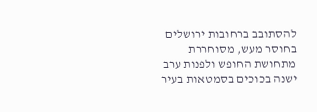להסתובב ברחובות ירושלים בחוסר מעש, מסוחררת מתחושת החופש ולפנות ערב ישנה בכוכים בסמטאות בעיר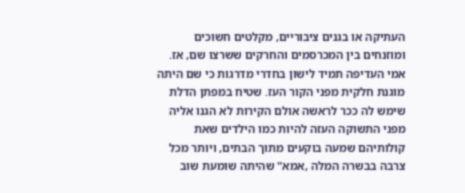העתיקה או בגנים ציבוריים, מקלטים חשוכים ומוזנחים בין המכרסמים והחרקים ששרצו שם, אז. אמי העדיפה תמיד לישון בחדרי מדרגות כי שם היתה מוגנת חלקית מפני הקור העז. שטיח במפתן הדלת שימש לה ככר לראשה אולם הקירות לא הגנו אליה מפני התשוקה העזה להיות כמו הילדים שאת קולותיהם שמעה בוקעים מתוך הבתים, ויותר מכל צרבה בבשרה המלה ,אמא" שהיתה שומעת שוב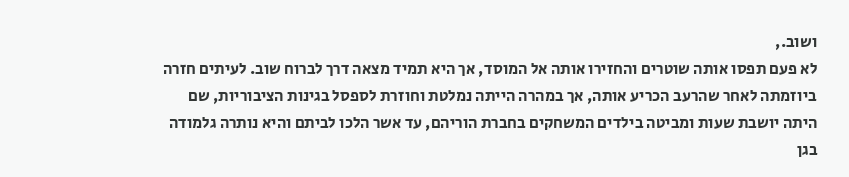ושוב.,
לא פעם תפסו אותה שוטרים והחזירו אותה אל המוסד, אך היא תמיד מצאה דרך לברוח שוב. לעיתים חזרה ביוזמתה לאחר שהרעב הכריע אותה, אך במהרה הייתה נמלטת וחוזרת לספסל בגינות הציבוריות, שם היתה יושבת שעות ומביטה בילדים המשחקים בחברת הוריהם, עד אשר הלכו לביתם והיא נותרה גלמודה בגן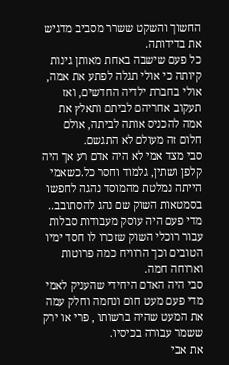החשוך והשקט ששרר מסביב מדגיש את בדידותה.
כל פעם שישבה באחת מאותן גינות קיותה כי אולי תגלה לפתע את אמה, אולי בחברת ילדיה החדשים, ואז תעקוב אחריהם לביתם ותאלץ את אמה להכניס אותה לביתה, אולם חלום זה מעולם לא התגשם.
סבי מצד אמי לא היה אדם רע אך היה קלפן ושתין, גלמוד וחסר כל.כשאמי הייתה נמלטת מהמוסד נהגה לחפשו בסמטאות השוק שם נהג להסתובב.. מדי פעם היה עוסק מעבודות סבלות עבור רוכלי השוק שזכרו לו חסד ימיו הטובים וכך הרוויח כמה פרוטות וארוחה חמה.
סבי היה האדם היחידי שהעניק לאמי מדי פעם מעט חום ונחמה וחלק עמה את המעט שהיה ברשותו , פרי או ירק ששמר עבורה בכיסיו.
את אבי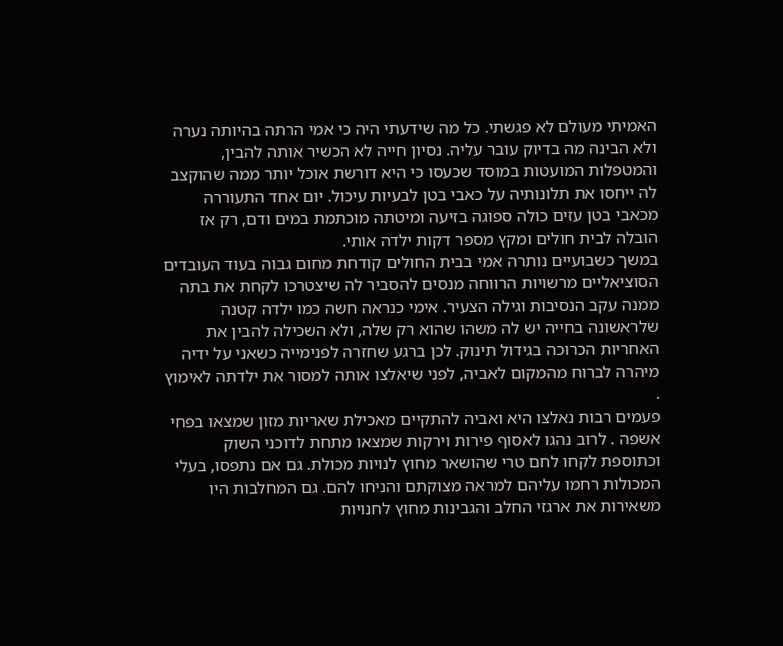האמיתי מעולם לא פגשתי. כל מה שידעתי היה כי אמי הרתה בהיותה נערה ולא הבינה מה בדיוק עובר עליה. נסיון חייה לא הכשיר אותה להבין, והמטפלות המועטות במוסד שכעסו כי היא דורשת אוכל יותר ממה שהוקצב לה ייחסו את תלונותיה על כאבי בטן לבעיות עיכול. יום אחד התעוררה מכאבי בטן עזים כולה ספוגה בזיעה ומיטתה מוכתמת במים ודם, רק אז הובלה לבית חולים ומקץ מספר דקות ילדה אותי.
במשך כשבועיים נותרה אמי בבית החולים קודחת מחום גבוה בעוד העובדים הסוציאליים מרשויות הרווחה מנסים להסביר לה שיצטרכו לקחת את בתה ממנה עקב הנסיבות וגילה הצעיר. אימי כנראה חשה כמו ילדה קטנה שלראשונה בחייה יש לה משהו שהוא רק שלה, ולא השכילה להבין את האחריות הכרוכה בגידול תינוק. לכן ברגע שחזרה לפנימייה כשאני על ידיה מיהרה לברוח מהמקום לאביה, לפני שיאלצו אותה למסור את ילדתה לאימוץ .
פעמים רבות נאלצו היא ואביה להתקיים מאכילת שאריות מזון שמצאו בפחי אשפה . לרוב נהגו לאסוף פירות וירקות שמצאו מתחת לדוכני השוק וכתוספת לקחו לחם טרי שהושאר מחוץ לנויות מכולת. גם אם נתפסו, בעלי המכולות רחמו עליהם למראה מצוקתם והניחו להם. גם המחלבות היו משאירות את ארגזי החלב והגבינות מחוץ לחנויות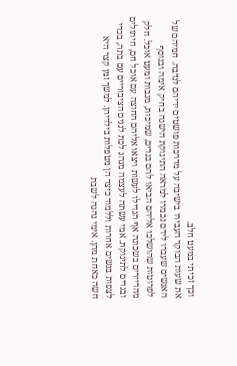וכך זכיתי במעט חלב.
את שעות הבוקר העבירו בישיבה על מדרכות פושטים ידיהם לנדבה. חמיהם של האנשים שעברו לידם נכמרו למראה התינוקת הישנה בחיק אימה ובנוסף לפרוטות שהושלכו אליהם הביאו להם בגדים, שמיכות, מגבות ומעט אוכל. חלק מהדיירים בשכונה אף הגדילו לעשות ויצאו אליהם החוצה עם אוכל חם, חיתולים ובגדים לתינוקת. אמי עשתה לעצמה מנהג לכת לגנים הציבוריים עם בתה, בכדי לצפות בנשים אחרות וללמוד כיצד הן מטפלות בילדיהן. למשך זמן קצר היא חשה כאחת מהן. אימי נהגה לשבת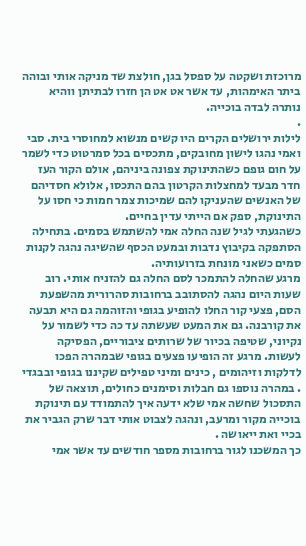מרוכזת ושקטה על ספסל בגן, חולצת שד מניקה אותי ובוהה ביתר האימהות, עד אשר אט אט הן חזרו לבתיתן ווהיא נותרה לבדה בוכייה.
.
לילות ירושלים הקרים היו קשים מנשוא למחוסרי בית. סבי ואמי נהגו לישון מחובקים, מתכסים בכל סמרטוט כדי לשמר על חום גופם כשהתינוקת צפונה ביניהם, אולם הקור העז חדר מבעד למחצלות הקרטון בהם התכסו, אלולא חסדיהם של האנשים שהעניקו להם שמיכות צמר חמות כי חסו על התינוקת, ספק אם הייתי עדין בחיים.
כשהגעתי לגיל שנה החלה אמי להשתמש בסמים. בתחילה הסתפקה בקיבוץ נדבות ובמעט הכסף שהשיגה נהגה לקנות סמים כשאני מונחת בזרועותיה.
מרגע שהחלה להתמכר לסם החלה גם להזניח אותי. רוב שעות היום נהגה להסתובב ברחובות סהרורית מהשפעת הסם, פצעי קור החלו להופיע בגופי והזוהמה גם היא תבעה את קורבנה. גם את המעט שעשתה עד כה כדי לשמור על נקיוני, שטיפה בכיור של שרותים ציבוריים, הפסיקה לעשות. מרגע זה הופיעו פצעים בגופי שבמהרה הפכו לדלקות וזיהומים , כינים ומיני טפילים שקיננו בגופי ובבגדי . במהרה נוספו גם חבלות וסימנים כחולים, תוצאה של התסכול שחשה אמי שלא ידעה איך להתמודד עם תינוקת בוכייה מקור ומרעב, ונהגה לצבוט אותי דבר שרק הגביר את בכיי ואת ייאושה .
כך המשכנו לגור ברחובות מספר חודשים עד אשר אמי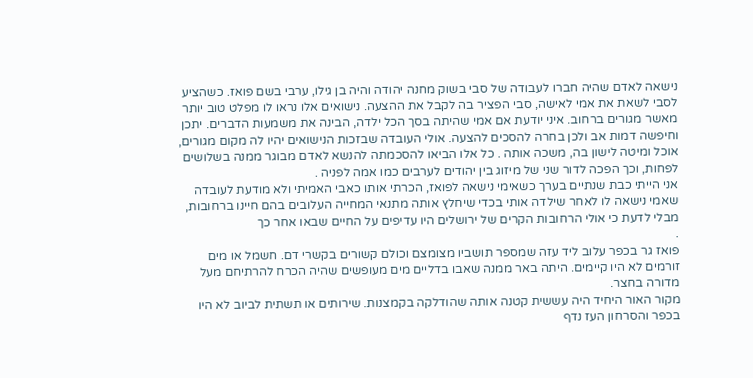נישאה לאדם שהיה חברו לעבודה של סבי בשוק מחנה יהודה והיה בן גילו, ערבי בשם פואז. כשהציע לסבי לשאת את אמי לאישה, סבי הפציר בה לקבל את ההצעה. נישואים אלו נראו לו מפלט טוב יותר מאשר מגורים ברחוב. איני יודעת אם אמי שהיתה בסך הכל ילדה, הבינה את משמעות הדברים. יתכן וחיפשה דמות אב ולכן בחרה להסכים להצעה. אולי העובדה שבזכות הנישואים יהיו לה מקום מגורים, אוכל ומיטה לישון בה, משכה אותה . כל אלו הביאו להסכמתה להנשא לאדם מבוגר ממנה בשלושים לפחות, וכך הפכה לדור שני של מיזוג בין יהודים לערבים כמו אמה לפניה .
אני הייתי כבת שנתיים בערך כשאימי נישאה לפואז, הכרתי אותו כאבי האמיתי ולא מודעת לעובדה שאמי נישאה לו לאחר שילדה אותי בכדי שיחלץ אותה מתנאי המחייה העלובים בהם חיינו ברחובות, מבלי לדעת כי אולי הרחובות הקרים של ירושלים היו עדיפים על החיים שבאו אחר כך
.
פואז גר בכפר עלוב ליד עזה שמספר תושביו מצומצם וכולם קשורים בקשרי דם. חשמל או מים זורמים לא היו קיימים. היתה באר ממנה שאבו בדליים מים מעופשים שהיה הכרח להרתיחם מעל מדורה בחצר.
מקור האור היחיד היה עששית קטנה אותה שהודלקה בקמצנות. שירותים או תשתית לביוב לא היו בכפר והסרחון העז נדף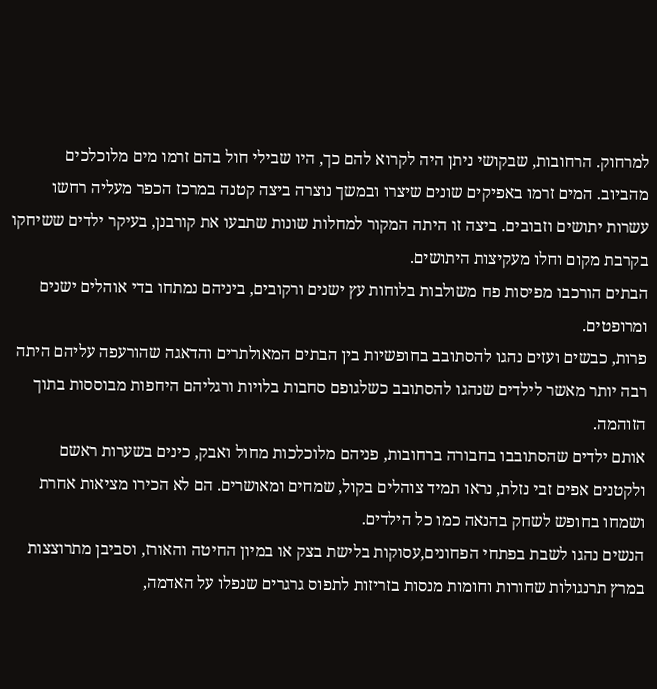למרחוק. הרחובות, שבקושי ניתן היה לקרוא להם כך, היו שבילי חול בהם זרמו מים מלוכלכים מהביוב. המים זרמו באפיקים שונים שיצרו ובמשך נוצרה ביצה קטנה במרכז הכפר מעליה רחשו עשרות יתושים וזבובים. ביצה זו היתה המקור למחלות שונות שתבעו את קורבנן, בעיקר ילדים ששיחקו בקרבת מקום וחלו מעקיצות היתושים.
הבתים הורכבו מפיסות פח משולבות בלוחות עץ ישנים ורקובים, ביניהם נמתחו בדי אוהלים ישנים ומרופטים.
פרות, כבשים ועזים נהגו להסתובב בחופשיות בין הבתים המאולתרים והדאגה שהורעפה עליהם היתה רבה יותר מאשר לילדים שנהגו להסתובב כשלגופם סחבות בלויות ורגליהם היחפות מבוססות בתוך הזוהמה.
אותם ילדים שהסתובבו בחבורה ברחובות, פניהם מלוכלכות מחול ואבק, כינים בשערות ראשם ולקטנים אפים זבי נזלת, נראו תמיד צוהלים בקול, שמחים ומאושרים. הם לא הכירו מציאות אחרת ושמחו בחופש לשחק בהנאה כמו כל הילדים.
הנשים נהגו לשבת בפתחי הפחונים,עסוקות בלישת בצק או במיון החיטה והאורז, וסביבן מתרוצצות במרץ תרנגולות שחורות וחומות מנסות בזריזות לתפוס גרגרים שנפלו על האדמה,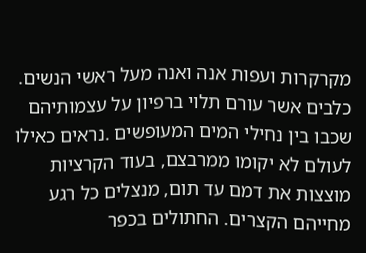מקרקרות ועפות אנה ואנה מעל ראשי הנשים. כלבים אשר עורם תלוי ברפיון על עצמותיהם שכבו בין נחילי המים המעופשים .נראים כאילו לעולם לא יקומו ממרבצם, בעוד הקרציות מוצצות את דמם עד תום, מנצלים כל רגע מחייהם הקצרים. החתולים בכפר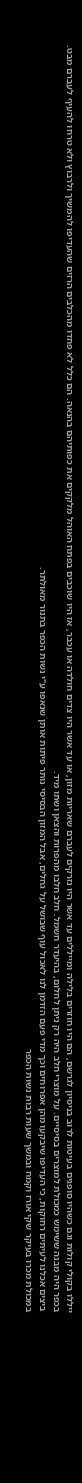ייללו בקולי קולות וגם כשהיו סופגים בעיטות לרוב בניסיון לגרשם, הם היו חוזרים בלילה ומייללים עד אשר היו נזרקים לעברם שאריות מזון, או עד אשר היו צדים חולדה או עכבר, אז היו שוכבים בפתח האוהל מלקקים את כפותיהם בהנאה. הם כלל לא פחדו מהכלבים הרזים שהעדיפו להמשיך ולרבוץ ולא טרחו להעיף לעברם מבט.
בכפר היה מבנה ששימש כמכולת למוצרים בסיסיים. על מוצרי חלב היה רק ניתן לחלום, בהיעדר חשמל. חלב חלבו מהפרות והצאן ושתו מיד.
ביצים אכלנו לעיתים רחוקות, כי העדיפו שיבקעו מהן אפרוחים וכך מדי פעם הזדמן לנו לאכול עוף שבושל על גחלים, אבל המזון הבסיסי נותר פיתות אותן שנאפו ע"י נשות הכפר בתנור מאולתר.
במכולת מכרו בעיקר שקי אורז וקמח ובמשך שעות רבות נשות הכפר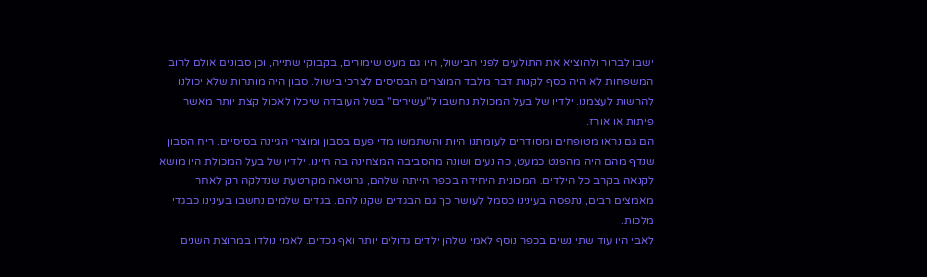ישבו לברור ולהוציא את התולעים לפני הבישול, היו גם מעט שימורים, בקבוקי שתייה, וכן סבונים אולם לרוב המשפחות לא היה כסף לקנות דבר מלבד המוצרים הבסיסים לצרכי בישול. סבון היה מותרות שלא יכולנו להרשות לעצמנו. ילדיו של בעל המכולת נחשבו ל"עשירים" בשל העובדה שיכלו לאכול קצת יותר מאשר פיתות או אורז.
הם גם נראו מטופחים ומסודרים לעומתנו היות והשתמשו מדי פעם בסבון ומוצרי הגיינה בסיסיים. ריח הסבון שנדף מהם היה מהפנט כמעט, כה נעים ושונה מהסביבה המצחינה בה חיינו. ילדיו של בעל המכולת היו מושא לקנאה בקרב כל הילדים. המכונית היחידה בכפר הייתה שלהם, גרוטאה מקרטעת שנדלקה רק לאחר מאמצים רבים, נתפסה בעינינו כסמל לעושר כך גם הבגדים שקנו להם. בגדים שלמים נחשבו בעינינו כבגדי מלכות.
לאבי היו עוד שתי נשים בכפר נוסף לאמי שלהן ילדים גדולים יותר ואף נכדים. לאמי נולדו במרוצת השנים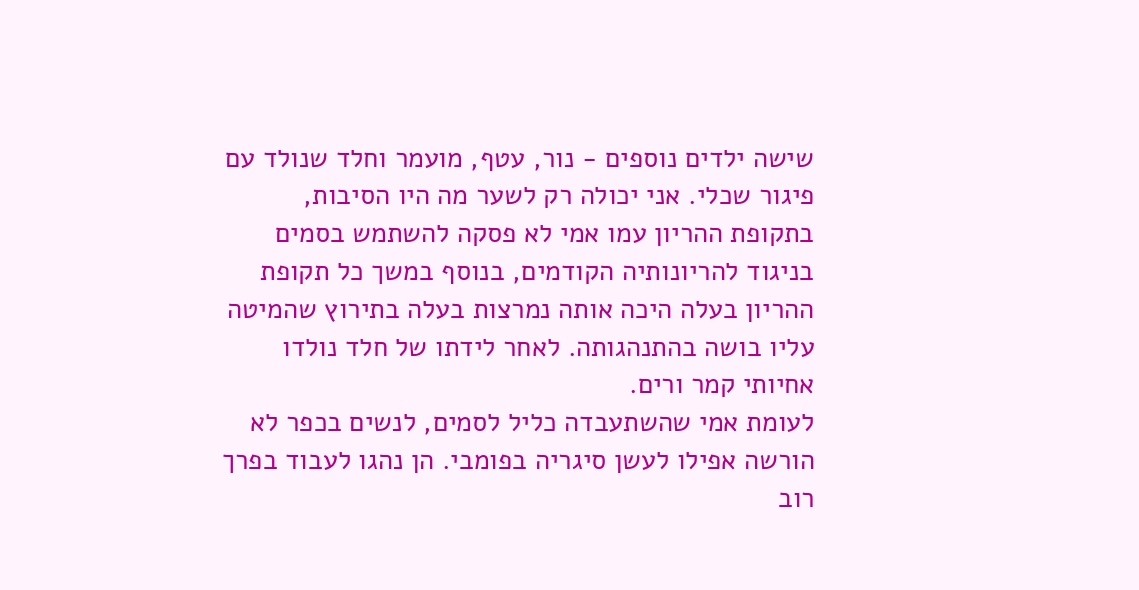שישה ילדים נוספים - נור, עטף, מועמר וחלד שנולד עם פיגור שכלי. אני יכולה רק לשער מה היו הסיבות, בתקופת ההריון עמו אמי לא פסקה להשתמש בסמים בניגוד להריונותיה הקודמים, בנוסף במשך כל תקופת ההריון בעלה היכה אותה נמרצות בעלה בתירוץ שהמיטה עליו בושה בהתנהגותה. לאחר לידתו של חלד נולדו אחיותי קמר ורים.
לעומת אמי שהשתעבדה כליל לסמים, לנשים בכפר לא הורשה אפילו לעשן סיגריה בפומבי. הן נהגו לעבוד בפרך רוב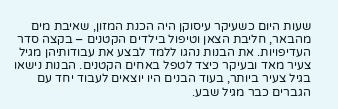שעות היום כשעיקר עיסוקן היה הכנת המזון, שאיבת מים מהבאר, חליבת הצאן וטיפול בילדים הקטנים – בקצה סדר העדיפויות. את הבנות נהגו ללמד לבצע את עבודותיהן מגיל צעיר מאד ובעיקר כיצד לטפל באחים הקטנים. הבנות נישאו בגיל צעיר ביותר, בעוד הבנים היו יוצאים לעבוד יחד עם הגברים כבר מגיל שבע.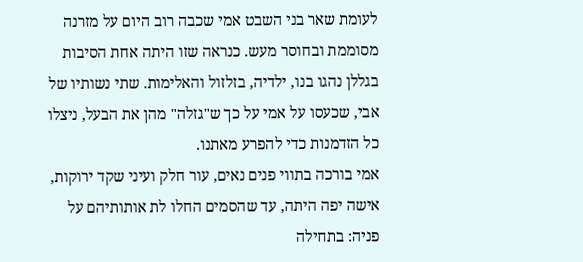לעומת שאר בני השבט אמי שכבה רוב היום על מזרנה מסוממת ובחוסר מעש. כנראה שזו היתה אחת הסיבות בגללן נהגו בנו, ילדיה, בזלזול והאלימות. שתי נשותיו של אבי, שכעסו על אמי על כך ש"גזלה" מהן את הבעל, ניצלו כל הזדמנות כדי להפרע מאתנו.
אמי בורכה בתווי פנים נאים, עור חלק ועיני שקד ירוקות, אישה יפה היתה, עד שהסמים החלו לת אותותיהם על פניה: בתחילה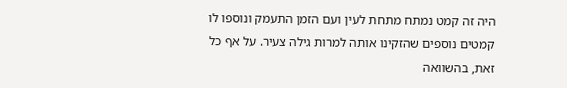היה זה קמט נמתח מתחת לעין ועם הזמן התעמק ונוספו לו קמטים נוספים שהזקינו אותה למרות גילה צעיר. על אף כל זאת, בהשוואה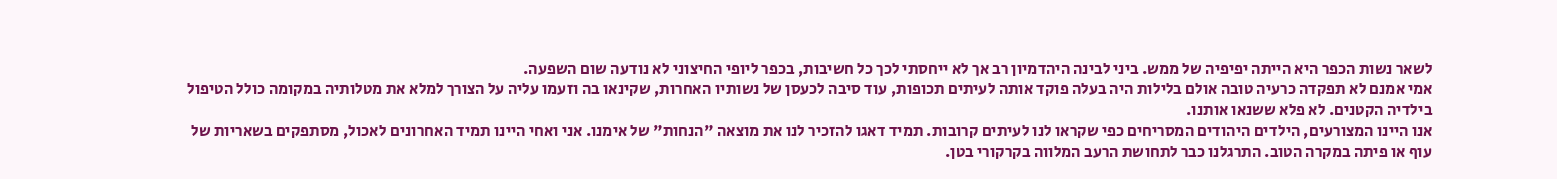לשאר נשות הכפר היא הייתה יפיפיה של ממש. ביני לבינה היהדמיון רב אך לא ייחסתי לכך כל חשיבות, בכפר ליופי החיצוני לא נודעה שום השפעה.
אמי אמנם לא תפקדה כרעיה טובה אולם בלילות היה בעלה פוקד אותה לעיתים תכופות, עוד סיבה לכעסן של נשותיו האחרות, שקינאו בה וזעמו עליה על הצורך למלא את מטלותיה במקומה כולל הטיפול בילדיה הקטנים. לא פלא ששנאו אותנו.
אנו היינו המצורעים, הילדים היהודים המסריחים כפי שקראו לנו לעיתים קרובות. תמיד דאגו להזכיר לנו את מוצאה "הנחות" של אימנו. אני ואחי היינו תמיד האחרונים לאכול, מסתפקים בשאריות של עוף או פיתה במקרה הטוב. התרגלנו כבר לתחושת הרעב המלווה בקרקורי בטן.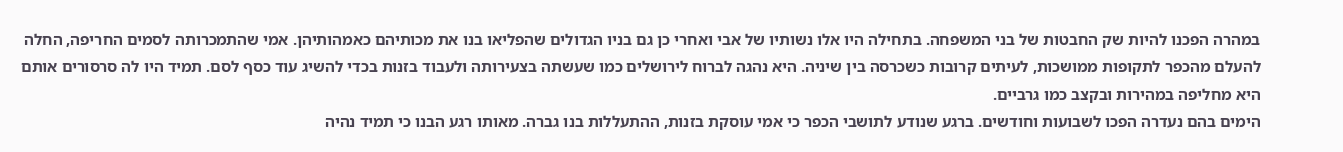במהרה הפכנו להיות שק החבטות של בני המשפחה. בתחילה היו אלו נשותיו של אבי ואחרי כן גם בניו הגדולים שהפליאו בנו את מכותיהם כאמהותיהן. אמי שהתמכרותה לסמים החריפה, החלה להעלם מהכפר לתקופות ממושכות, לעיתים קרובות כשכרסה בין שיניה. היא נהגה לברוח לירושלים כמו שעשתה בצעירותה ולעבוד בזנות בכדי להשיג עוד כסף לסם. תמיד היו לה סרסורים אותם היא מחליפה במהירות ובקצב כמו גרביים.
הימים בהם נעדרה הפכו לשבועות וחודשים. ברגע שנודע לתושבי הכפר כי אמי עוסקת בזנות, ההתעללות בנו גברה. מאותו רגע הבנו כי תמיד נהיה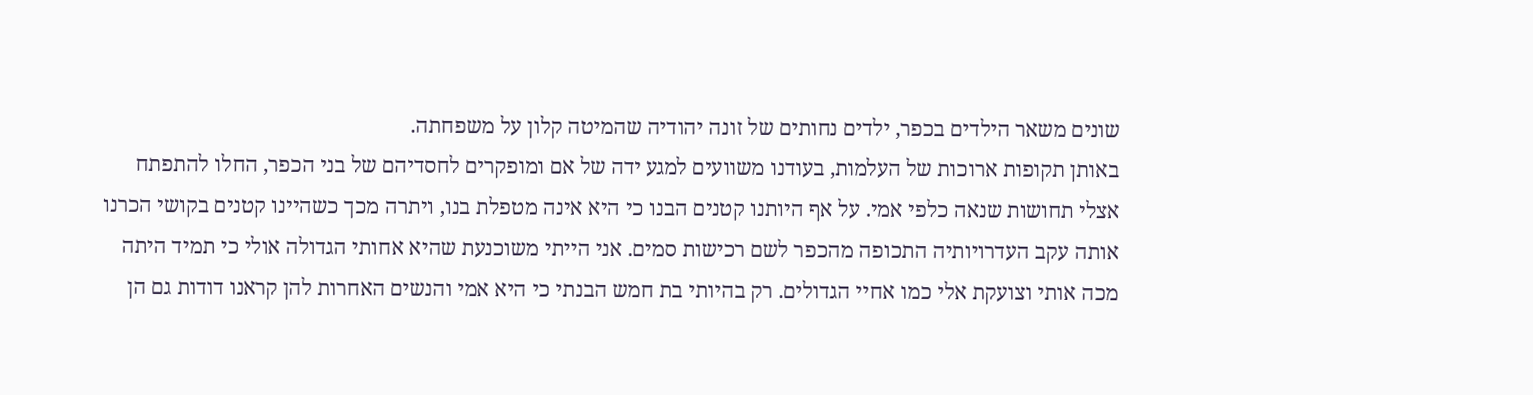שונים משאר הילדים בכפר, ילדים נחותים של זונה יהודיה שהמיטה קלון על משפחתה.
באותן תקופות ארוכות של העלמות, בעודנו משוועים למגע ידה של אם ומופקרים לחסדיהם של בני הכפר, החלו להתפתח אצלי תחושות שנאה כלפי אמי. על אף היותנו קטנים הבנו כי היא אינה מטפלת בנו, ויתרה מכך כשהיינו קטנים בקושי הכרנו אותה עקב העדרויותיה התכופה מהכפר לשם רכישות סמים. אני הייתי משוכנעת שהיא אחותי הגדולה אולי כי תמיד היתה מכה אותי וצועקת אלי כמו אחיי הגדולים. רק בהיותי בת חמש הבנתי כי היא אמי והנשים האחרות להן קראנו דודות גם הן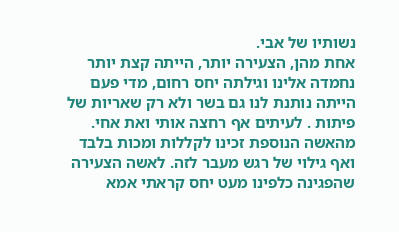נשותיו של אבי.
אחת מהן, הצעירה יותר, הייתה קצת יותר נחמדה אלינו וגילתה יחס רחום, מדי פעם הייתה נותנת לנו גם בשר ולא רק שאריות של פיתות . לעיתים אף רחצה אותי ואת אחי. מהאשה הנוספת זכינו לקללות ומכות בלבד ואף גילוי של רגש מעבר לזה. לאשה הצעירה שהפגינה כלפינו מעט יחס קראתי אמא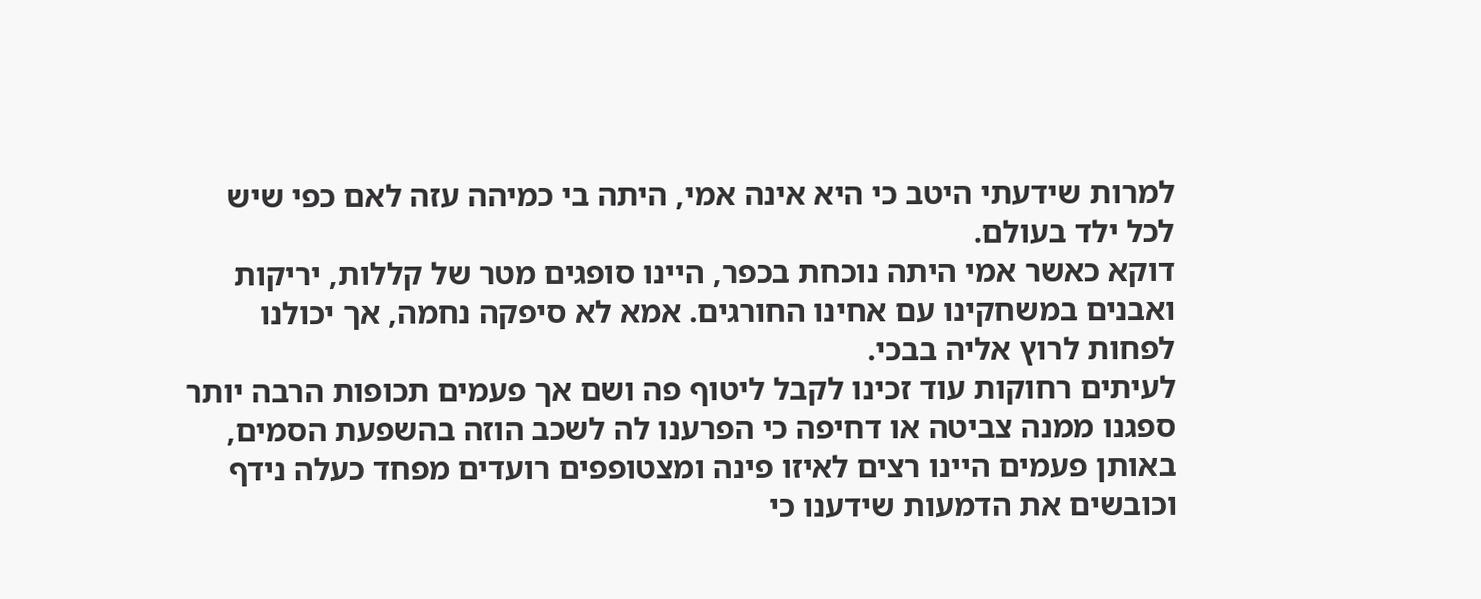למרות שידעתי היטב כי היא אינה אמי, היתה בי כמיהה עזה לאם כפי שיש לכל ילד בעולם.
דוקא כאשר אמי היתה נוכחת בכפר, היינו סופגים מטר של קללות, יריקות ואבנים במשחקינו עם אחינו החורגים. אמא לא סיפקה נחמה, אך יכולנו לפחות לרוץ אליה בבכי.
לעיתים רחוקות עוד זכינו לקבל ליטוף פה ושם אך פעמים תכופות הרבה יותר ספגנו ממנה צביטה או דחיפה כי הפרענו לה לשכב הוזה בהשפעת הסמים, באותן פעמים היינו רצים לאיזו פינה ומצטופפים רועדים מפחד כעלה נידף וכובשים את הדמעות שידענו כי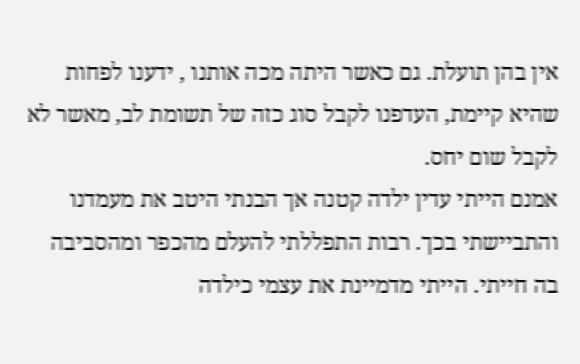אין בהן תועלת. גם כאשר היתה מכה אותנו , ידענו לפחות שהיא קיימת, העדפנו לקבל סוג כזה של תשומת לב, מאשר לא לקבל שום יחס.
אמנם הייתי עדין ילדה קטנה אך הבנתי היטב את מעמדנו והתביישתי בכך. רבות התפללתי להעלם מהכפר ומהסביבה בה חייתי. הייתי מדמיינת את עצמי כילדה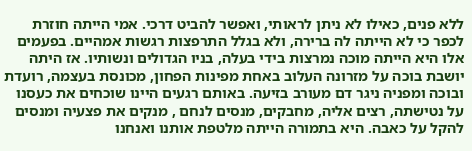ללא פנים, כאילו לא ניתן לראותי, ואפשר להביט דרכי. אמי הייתה חוזרת לכפר כי לא הייתה לה ברירה, ולא בגלל התרפצות רגשות אמהיים. בפעמים אלו היא הייתה מוכה נמרצות בידי בעלה, בניו הגדולים ונשותיו. אז היתה יושבת בוכה על מזרונה העלוב באחת מפינות הפחון, מכונסת בעצמה, רועדת ובוכה ומפניה ניגר דם מעורב בזיעה. באותם רגעים היינו שוכחים את כעסנו על נטישתה, רצים אליה, מחבקים, מנסים לנחם , מנקים את פצעיה ומנסים להקל על כאבה. היא בתמורה הייתה מלטפת אותנו ואנחנו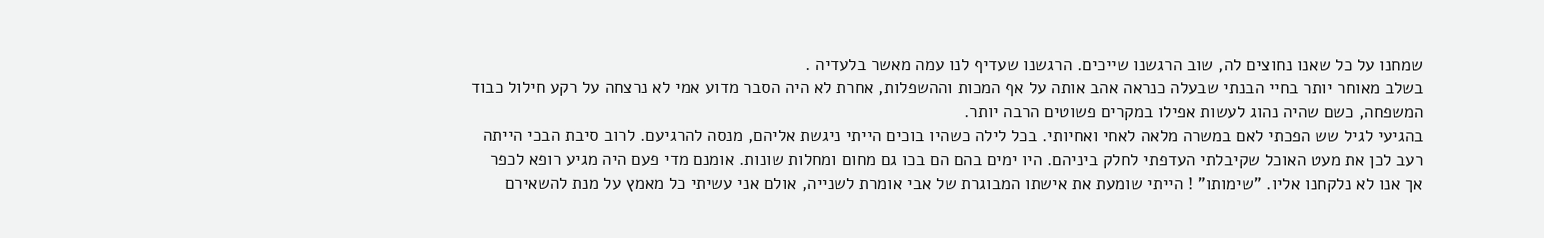שמחנו על כל שאנו נחוצים לה, שוב הרגשנו שייכים. הרגשנו שעדיף לנו עמה מאשר בלעדיה .
בשלב מאוחר יותר בחיי הבנתי שבעלה כנראה אהב אותה על אף המכות וההשפלות, אחרת לא היה הסבר מדוע אמי לא נרצחה על רקע חילול כבוד המשפחה, כשם שהיה נהוג לעשות אפילו במקרים פשוטים הרבה יותר.
בהגיעי לגיל שש הפכתי לאם במשרה מלאה לאחי ואחיותי. בכל לילה כשהיו בוכים הייתי ניגשת אליהם, מנסה להרגיעם. לרוב סיבת הבכי הייתה רעב לכן את מעט האוכל שקיבלתי העדפתי לחלק ביניהם. היו ימים בהם הם בכו גם מחום ומחלות שונות. אומנם מדי פעם היה מגיע רופא לכפר אך אנו לא נלקחנו אליו. "שימותו" ! הייתי שומעת את אישתו המבוגרת של אבי אומרת לשנייה, אולם אני עשיתי כל מאמץ על מנת להשאירם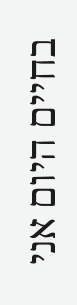בחיים היום אני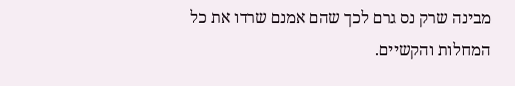מבינה שרק נס גרם לכך שהם אמנם שרדו את כל המחלות והקשיים.